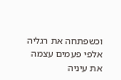וכשפתחה את רגליה אלפי פעמים עצמה את עיניה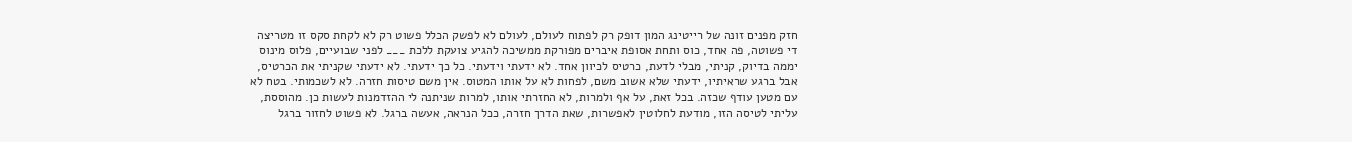חזק מפנים זונה של רייטינג המון דופק רק לפתוח לעולם, לעולם לא לפשק הכלל פשוט רק לא לקחת סקס זו מטריצה די פשוטה, פה אחד, כוס ותחת אסופת איברים מפורקת ממשיכה להגיע צועקת ללכת ___ לפני שבועיים, פלוס מינוס יממה בדיוק, קניתי, מבלי לדעת, כרטיס לכיוון אחד. לא ידעתי וידעתי. כל כך ידעתי. לא ידעתי שקניתי את הכרטיס, אבל ברגע שראיתיו, ידעתי שלא אשוב משם, לפחות לא על אותו המטוס. אין משם טיסות חזרה. לא לשכמותי. בטח לא עם מטען עודף שכזה. בכל זאת, על אף ולמרות, לא החזרתי אותו, למרות שניתנה לי ההזדמנות לעשות כן. מהוססת, עליתי לטיסה הזו, מודעת לחלוטין לאפשרות, שאת הדרך חזרה, ככל הנראה, אעשה ברגל. לא פשוט לחזור ברגל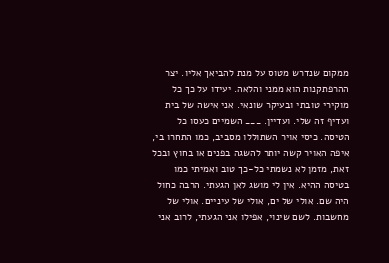ממקום שנדרש מטוס על מנת להביאך אליו. יצר ההרפתקנות הוא ממני והלאה. יעידו על כך כל מוקירי טובתי ובעיקר שונאי. אני אישה של בית ועדיף זה שלי. ועדיין. ___ השמיים כעסו כל הטיסה. כיסי אויר השתוללו מסביב, כמו התחרו בי, איפה האויר קשה יותר להשגה בפנים או בחוץ ובכל זאת, מזמן לא נשמתי כל-כך טוב ואמיתי כמו בטיסה ההיא. אין לי מושג לאן הגעתי. הרבה כחול היה שם. אולי של ים, אולי של עיניים. אולי של מחשבות. לשם שינוי, אפילו אני הגעתי, לרוב אני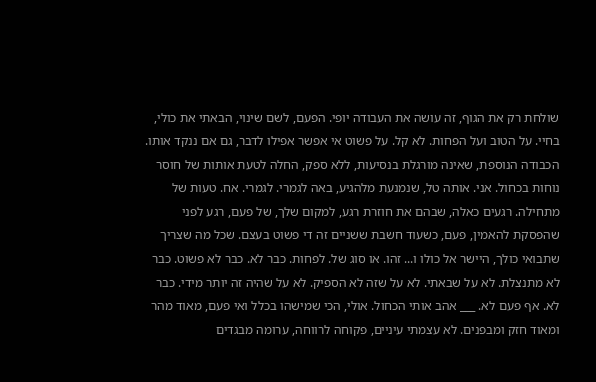שולחת רק את הגוף, זה עושה את העבודה יופי. הפעם, לשם שינוי, הבאתי את כולי, בחיי. על הטוב ועל הפחות. לא קל. על פשוט אי אפשר אפילו לדבר, גם אם ננקד אותו. הכבודה הנוספת, שאינה מורגלת בנסיעות, ללא ספק, החלה לטעת אותות של חוסר נוחות בכחול. אני. אותה טל, שנמנעת מלהגיע, באה לגמרי. לגמרי. אח. טעות של מתחילה. רגעים כאלה, שבהם את חוזרת רגע, למקום שלך, של פעם, רגע לפני שהפסקת להאמין, פעם, כשעוד חשבת ששניים זה די פשוט בעצם. שכל מה שצריך שתבואי כולך, היישר אל כולו ו... זהו. או סוג של. לפחות. כבר לא. כבר לא פשוט. כבר לא מתנצלת. לא על שבאתי. לא על שזה לא הספיק. לא על שהיה זה יותר מידי. כבר לא. אף פעם לא. ___ אהב אותי הכחול. אולי, הכי שמישהו בכלל ואי פעם, מאוד מהר ומאוד חזק ומבפנים. לא עצמתי עיניים, פקוחה לרווחה, ערומה מבגדים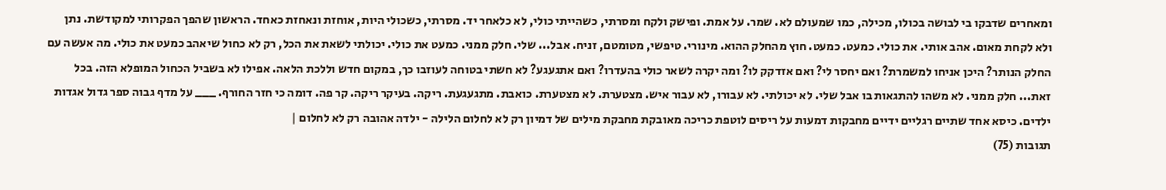ומאחרים שדבקו בי לבושה בכולו, מכילה, כמו שמעולם לא. שמר. על אמת. ופישק ולקח ומסרתי, כשהייתי כולי, לא כלאחר יד. מסרתי, כשכולי היות, אוחזת ונאחזת כאחד. הראשון שהפך הפקרותי למקודשת. נתן ולא לקחת מאום. אהב אותי. את כולי. כמעט. כמעט. חוץ מהחלק ההוא. מינורי. טיפשי, מטומטם, זניח. אבל... שלי. חלק ממני. כמעט את כולי. יכולתי לשאת את הכל, רק לא כחול שיאהב כמעט את כולי. מה אעשה עם החלק הנותר? היכן אניחו למשמרת? ואם יחסר לי? ואם אזדקק לו? ומה יקרה לשאר כולי בהעדרו? ואם אתגעגע? לא חשתי בטוחה לעוזבו כך, במקום חדש וללכת הלאה. אפילו לא בשביל הכחול המופלא הזה. בכל זאת... חלק ממני. לא משהו להתגאות בו אבל שלי. לא יכולתי. לא עבורו, לא עבור איש. מצטערת. לא מצטערת. כואבת. מתגעגעת. ריקה. בעיקר ריקה. קר פה. דומה כי חזר החורף. ___ על מדף גבוה ספר גדול אגדות ילדים. כיסא אחד שתיים רגליים ידיים מחבקות דמעות על ריסים לוטפת כריכה מאובקת מחבקת מילים של דמיון רק לא לחלום הלילה - ילדה אהובה רק לא לחלום |
תגובות (75)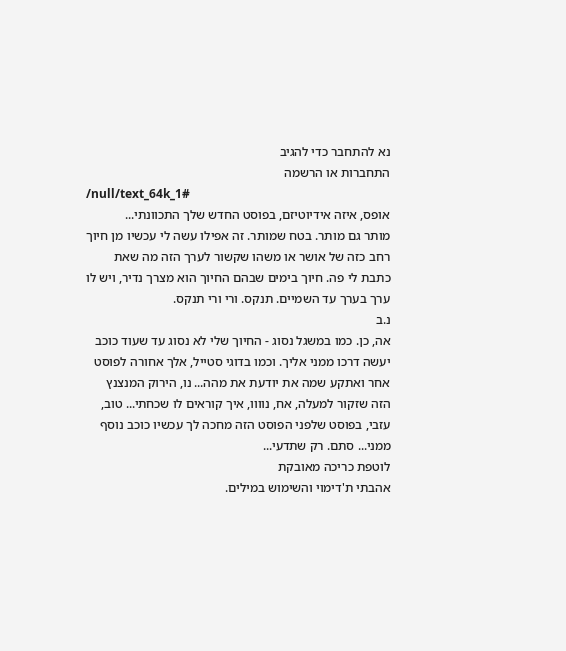נא להתחבר כדי להגיב
התחברות או הרשמה
/null/text_64k_1#
אופס, איזה אידיוטיזם, בפוסט החדש שלך התכוונתי...
מותר גם מותר. בטח שמותר. זה אפילו עשה לי עכשיו מן חיוך רחב כזה של אושר או משהו שקשור לערך הזה מה שאת כתבת לי פה. חיוך בימים שבהם החיוך הוא מצרך נדיר, ויש לו ערך בערך עד השמיים. תנקס. ורי ורי תנקס.
נ.ב
אה, כן. כמו במשגל נסוג - החיוך שלי לא נסוג עד שעוד כוכב יעשה דרכו ממני אליך. וכמו בדוגי סטייל, אלך אחורה לפוסט אחר ואתקע שמה את יודעת את מהה... נו, הירוק המנצנץ הזה שזקור למעלה, אח, נוווו, איך קוראים לו שכחתי... טוב, עזבי, בפוסט שלפני הפוסט הזה מחכה לך עכשיו כוכב נוסף ממני... סתם. רק שתדעי...
לוטפת כריכה מאובקת
אהבתי ת'דימוי והשימוש במילים.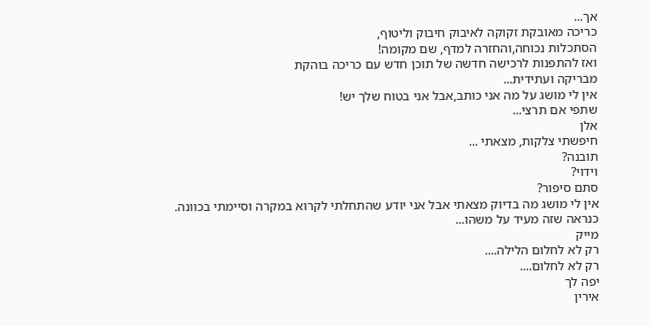אך...
כריכה מאובקת זקוקה לאיבוק חיבוק וליטוף,
הסתכלות נכוחה,והחזרה למדף, שם מקומה!
ואז להתפנות לרכישה חדשה של תוכן חדש עם כריכה בוהקת
מבריקה ועתידית...
אין לי מושג על מה אני כותב,אבל אני בטוח שלך יש!
שתפי אם תרצי...
אלן
חיפשתי צלקות, מצאתי ...
תובנה?
וידוי?
סתם סיפור?
אין לי מושג מה בדיוק מצאתי אבל אני יודע שהתחלתי לקרוא במקרה וסיימתי בכוונה.
כנראה שזה מעיד על משהו...
מייק
רק לא לחלום הלילה....
רק לא לחלום....
יפה לך
אירין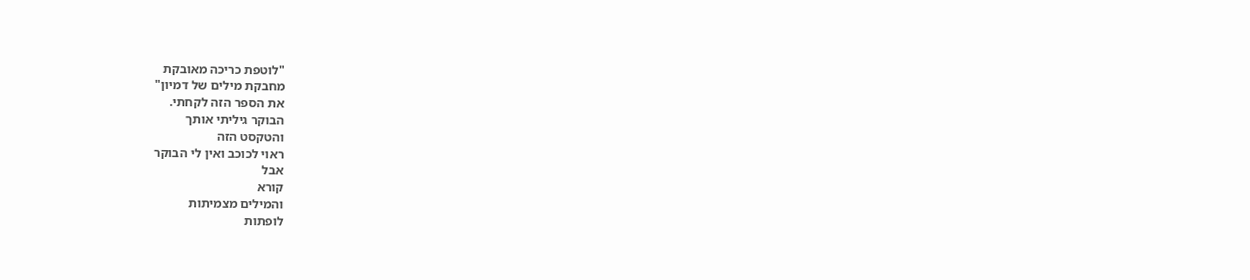"לוטפת כריכה מאובקת
מחבקת מילים של דמיון"
את הספר הזה לקחתי.
הבוקר גיליתי אותך
והטקסט הזה
ראוי לכוכב ואין לי הבוקר
אבל
קורא
והמילים מצמיתות
לופתות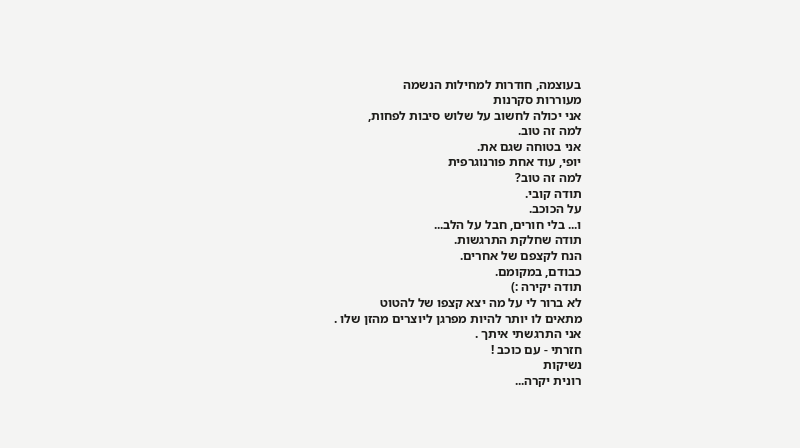בעוצמה, חודרות למחילות הנשמה
מעוררות סקרנות
אני יכולה לחשוב על שלוש סיבות לפחות,
למה זה טוב.
אני בטוחה שגם את.
יופי, עוד אחת פורנוגרפית
למה זה טוב?
תודה קובי.
על הכוכב.
ו... בלי חורים, חבל על הלב...
תודה שחלקת התרגשות.
הנח לקצפם של אחרים.
כבודם, במקומם.
תודה יקירה :)
לא ברור לי על מה יצא קצפו של להטוט
מתאים לו יותר להיות מפרגן ליוצרים מהזן שלו .
אני התרגשתי איתך .
חזרתי - עם כוכב !
נשיקות
רונית יקרה...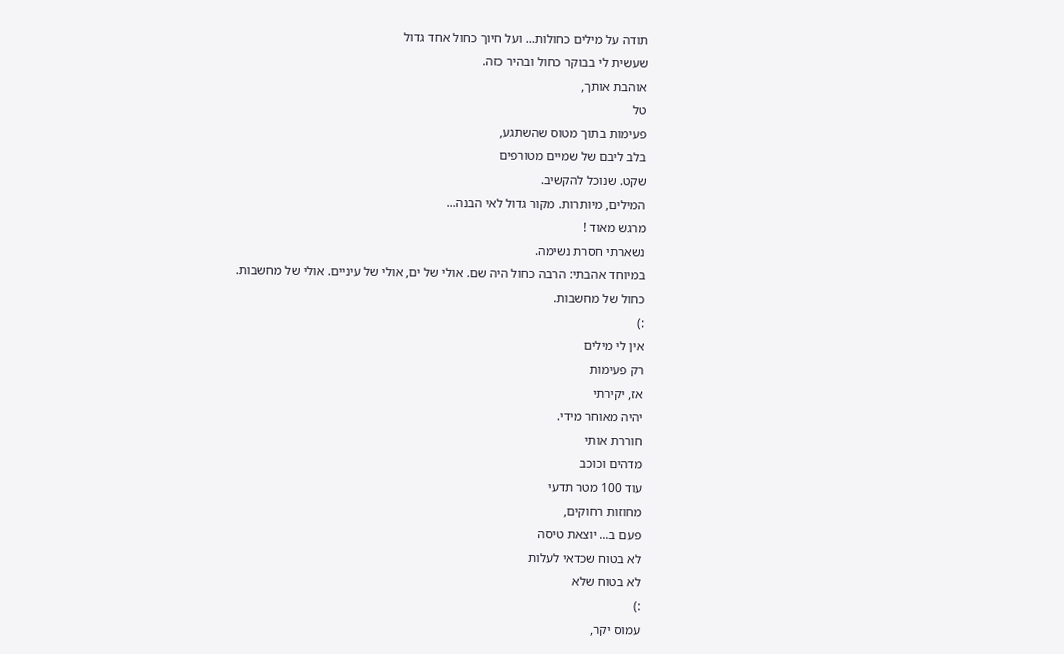תודה על מילים כחולות... ועל חיוך כחול אחד גדול
שעשית לי בבוקר כחול ובהיר כזה.
אוהבת אותך,
טל
פעימות בתוך מטוס שהשתגע,
בלב ליבם של שמיים מטורפים
שקט. שנוכל להקשיב.
המילים, מיותרות. מקור גדול לאי הבנה...
מרגש מאוד !
נשארתי חסרת נשימה.
במיוחד אהבתי: הרבה כחול היה שם. אולי של ים, אולי של עיניים. אולי של מחשבות.
כחול של מחשבות.
:)
אין לי מילים
רק פעימות
אז, יקירתי
יהיה מאוחר מידי.
חוררת אותי
מדהים וכוכב
עוד 100 מטר תדעי
מחוזות רחוקים,
פעם ב... יוצאת טיסה
לא בטוח שכדאי לעלות
לא בטוח שלא
:)
עמוס יקר,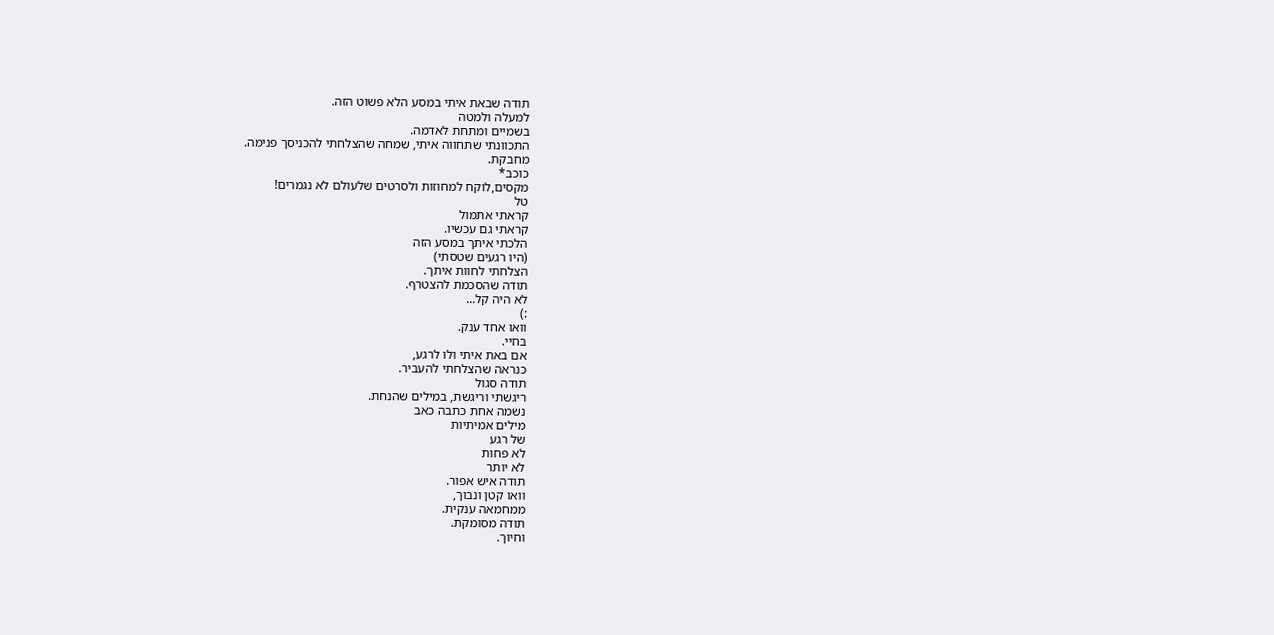תודה שבאת איתי במסע הלא פשוט הזה.
למעלה ולמטה
בשמיים ומתחת לאדמה.
התכוונתי שתחווה איתי, שמחה שהצלחתי להכניסך פנימה.
מחבקת.
כוכב*
מקסים,לוקח למחוזות ולסרטים שלעולם לא נגמרים!
טל
קראתי אתמול
קראתי גם עכשיו.
הלכתי איתך במסע הזה
(היו רגעים שטסתי)
הצלחתי לחוות איתך.
תודה שהסכמת להצטרף.
לא היה קל...
:)
וואו אחד ענק.
בחיי.
אם באת איתי ולו לרגע,
כנראה שהצלחתי להעביר.
תודה סגול
ריגשתי וריגשת, במילים שהנחת.
נשמה אחת כתבה כאב
מילים אמיתיות
של רגע
לא פחות
לא יותר
תודה איש אפור.
וואו קטן ונבוך,
ממחמאה ענקית.
תודה מסומקת.
וחיוך.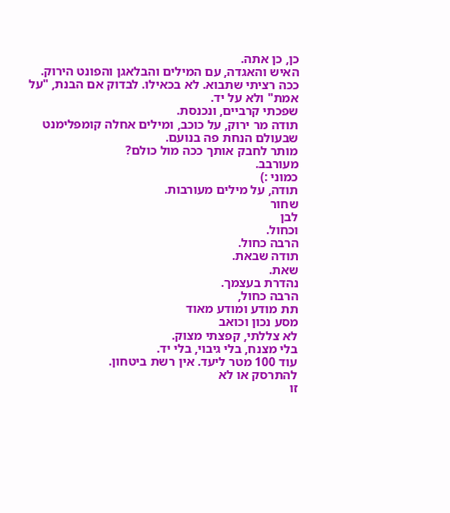כן, כן אתה.
האיש והאגדה, עם המילים והבלאגן והפונט הירוק.
ככה רציתי שתבוא. לא בכאילו. לבדוק אם הבנת, "על אמת" ולא על יד.
שפכתי קרביים, ונכנסת.
תודה מר ירוק, על כוכב, ומילים אחלה קומפלימנט שבעולם הנחת פה בנועם.
מותר לחבק אותך ככה מול כולם?
מעורבב.
כמוני :)
תודה, על מילים מעורבות.
שחור
לבן
וכחול.
הרבה כחול.
תודה שבאת.
שאת.
נהדרת בעצמך.
הרבה כחול,
תת מודע ומודע מאוד
מסע נכון וכואב
לא צללתי, קפצתי מצוק.
בלי מצנח, בלי גיבוי, בלי יד.
עוד 100 מטר ליעד. אין רשת ביטחון.
להתרסק או לא
זו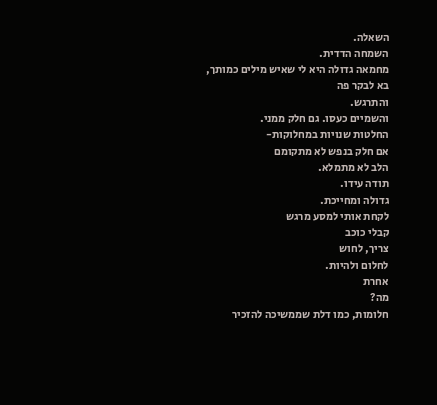השאלה.
השמחה הדדית.
מחמאה גדולה היא לי שאיש מילים כמותך,
בא לבקר פה
והתרגש.
והשמיים כעסו. גם חלק ממני.
החלטות שנויות במחלוקות-
אם חלק בנפש לא מתקומם
הלב לא מתמלא.
תודה עידו.
גדולה ומחייכת.
לקחת אותי למסע מרגש
קבלי כוכב
צריך, לחוש
לחלום ולהיות.
אחרת
מה?
חלומות, כמו דלת שממשיכה להזכיר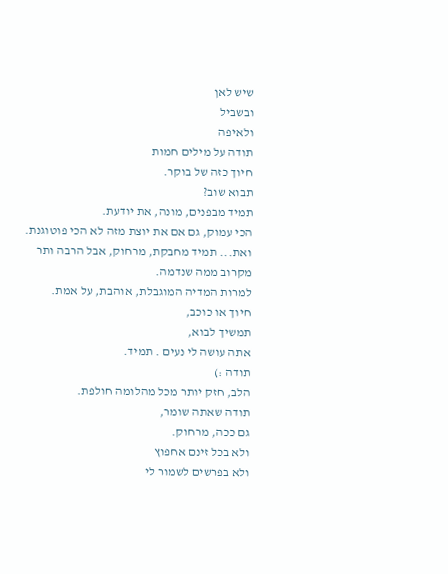שיש לאן
ובשביל
ולאיפה
תודה על מילים חמות
חיוך כזה של בוקר.
תבוא שוב?
תמיד מבפנים, מונה, את יודעת.
הכי עמוק, גם אם את יוצת מזה לא הכי פוטוגנת.
ואת... תמיד מחבקת, מרחוק, אבל הרבה ותר מקרוב ממה שנדמה.
למרות המדיה המוגבלת, אוהבת, על אמת.
חיוך או כוכב,
תמשיך לבוא,
אתה עושה לי נעים . תמיד.
תודה :)
הלב, חזק יותר מכל מהלומה חולפת.
תודה שאתה שומר,
גם ככה, מרחוק.
ולא בכל זינם אחפוץ
ולא בפרשים לשמור לי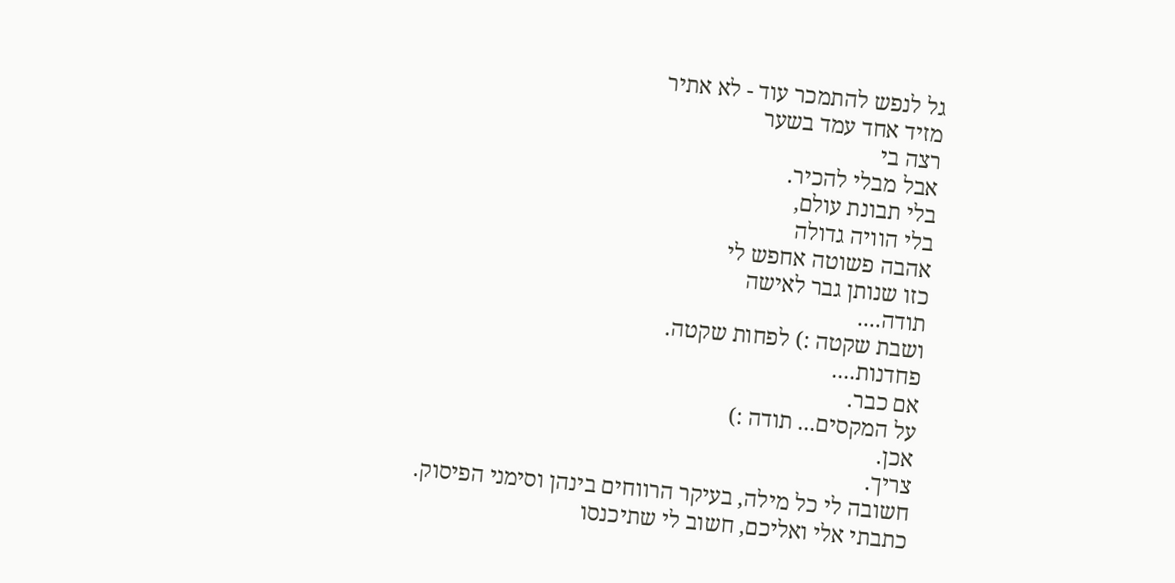גל לנפש להתמכר עוד - לא אתיר
מזיד אחד עמד בשער
רצה בי
אבל מבלי להכיר.
בלי תבונת עולם,
בלי הוויה גדולה
אהבה פשוטה אחפש לי
כזו שנותן גבר לאישה
תודה....
ושבת שקטה :) לפחות שקטה.
פחדנות....
אם כבר.
על המקסים... תודה :)
אכן.
צריך.
חשובה לי כל מילה, בעיקר הרווחים בינהן וסימני הפיסוק.
כתבתי אלי ואליכם, חשוב לי שתיכנסו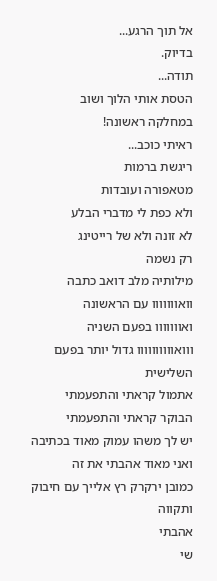אל תוך הרגע...
בדיוק.
תודה...
הטסת אותי הלוך ושוב
במחלקה ראשונה!
ראיתי כוכב...
ריגשת ברמות
מטאפורה ועובדות
ולא כפת לי מדברי הבלע
לא זונה ולא של רייטינג
רק נשמה
מילותיה מלב דואב כתבה
וואווווווו עם הראשונה
ואווווווו בפעם השניה
ווואוווווווווו גדול יותר בפעם השלישית
אתמול קראתי והתפעמתי
הבוקר קראתי והתפעמתי
יש לך משהו עמוק מאוד בכתיבה ואני מאוד אהבתי את זה
כמובן ירקרק רץ אלייך עם חיבוק ותקווה
אהבתי
שי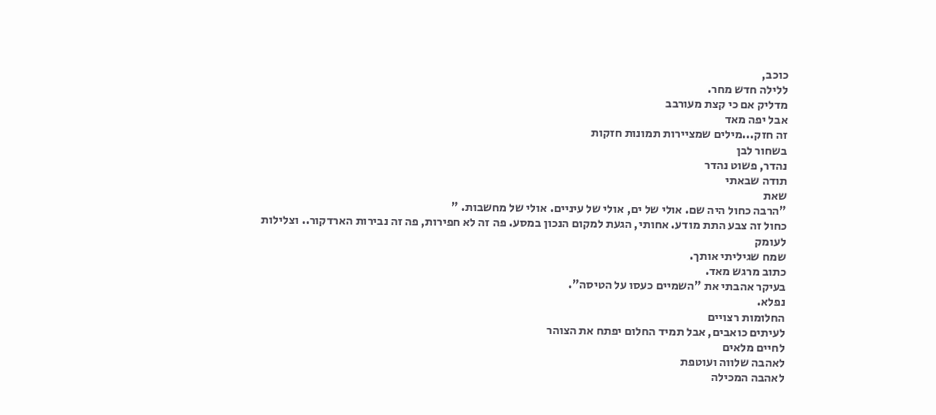כוכב,
ללילה חדש מחר.
מדליק אם כי קצת מעורבב
אבל יפה מאד
זה חזק...מילים שמציירות תמונות חזקות
בשחור לבן
נהדר, פשוט נהדר
תודה שבאתי
שאת
"הרבה כחול היה שם. אולי של ים, אולי של עיניים. אולי של מחשבות. "
כחול זה צבע התת מודע. אחותי, הגעת למקום הנכון במסע. פה זה לא חפירות, פה זה נבירות הארדקור.. וצלילות לעומק
שמח שגיליתי אותך.
כתוב מרגש מאד.
בעיקר אהבתי את "השמיים כעסו על הטיסה".
נפלא.
החלומות רצויים
לעיתים כואבים, אבל תמיד החלום יפתח את הצוהר
לחיים מלאים
לאהבה שלווה ועוטפת
לאהבה המכילה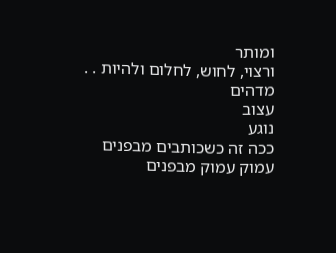ומותר
ורצוי, לחוש, לחלום ולהיות . .
מדהים
עצוב
נוגע
ככה זה כשכותבים מבפנים
עמוק עמוק מבפנים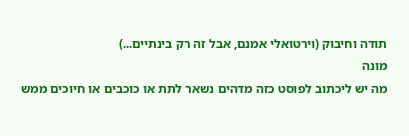תודה וחיבוק (וירטואלי אמנם, אבל זה רק בינתיים...)
מונה
מה יש ליכתוב לפוסט כזה מדהים נשאר לתת או כוכבים או חיוכים ממש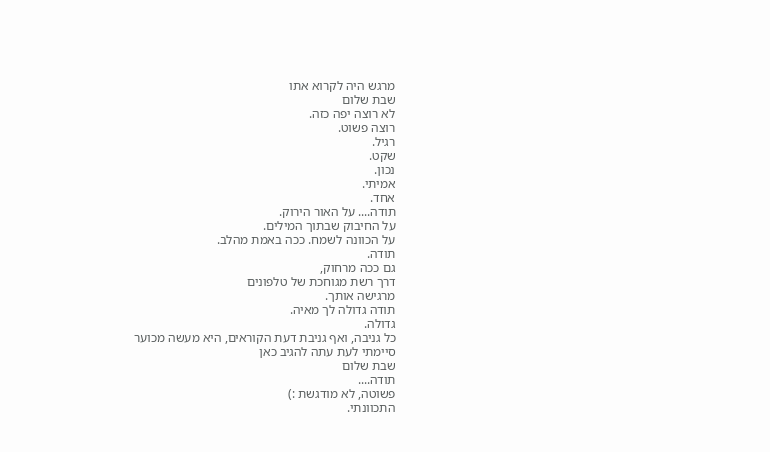מרגש היה לקרוא אתו
שבת שלום
לא רוצה יפה כזה.
רוצה פשוט.
רגיל.
שקט.
נכון.
אמיתי.
אחד.
תודה.... על האור הירוק.
על החיבוק שבתוך המילים.
על הכוונה לשמח. ככה באמת מהלב.
תודה.
גם ככה מרחוק,
דרך רשת מגוחכת של טלפונים
מרגישה אותך.
תודה גדולה לך מאיה.
גדולה.
כל גניבה, ואף גניבת דעת הקוראים, היא מעשה מכוער
סיימתי לעת עתה להגיב כאן
שבת שלום
תודה....
פשוטה, לא מודגשת :)
התכוונתי.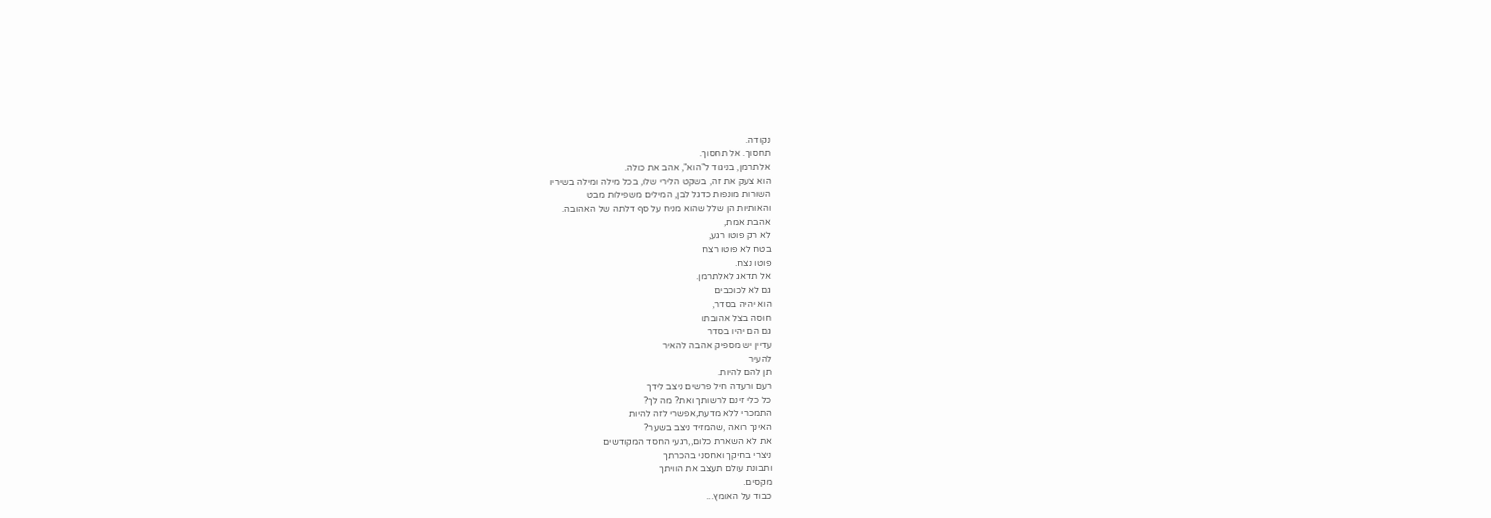נקודה.
תחסוך. אל תחסוך.
אלתרמן, בניגוד ל"הוא", אהב את כולה.
הוא צעק את זה, בשקט הלירי שלו, בכל מילה ומילה בשיריו
השורות מונפות כדגל לבן, המילים משפילות מבט
והאותיות הן שלל שהוא מניח על סף דלתה של האהובה.
אהבת אמת,
לא רק פוטו רגע,
בטח לא פוטו רצח
פוטו נצח.
אל תדאג לאלתרמן.
גם לא לכוכבים
הוא יהיה בסדר,
חוסה בצל אהובתו
גם הם יהיו בסדר
עדיין יש מספיק אהבה להאיר
להעיר
תן להם להיות.
רעם ורעדה חיל פרשים ניצב לידך
כל כלי זינם לרשותך ואת? מה לך?
התמכרי ללא מדעת,אפשרי לזה להיות
האינך רואה ,שהמזיד ניצב בשער?
את לא השארת כלום,,רגעי החסד המקודשים
ניצרי בחיקך ואחסני בהכרתך
ותבונת עולם תעצב את הוויתך
מקסים.
כבוד על האומץ...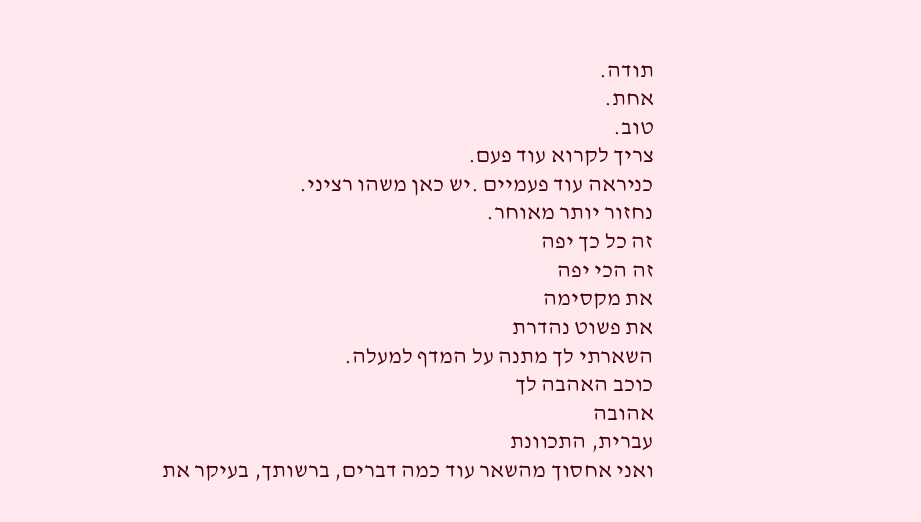תודה.
אחת.
טוב.
צריך לקרוא עוד פעם.
כניראה עוד פעמיים .יש כאן משהו רציני.
נחזור יותר מאוחר.
זה כל כך יפה
זה הכי יפה
את מקסימה
את פשוט נהדרת
השארתי לך מתנה על המדף למעלה.
כוכב האהבה לך
אהובה
עברית, התכוונת
ואני אחסוך מהשאר עוד כמה דברים, ברשותך, בעיקר את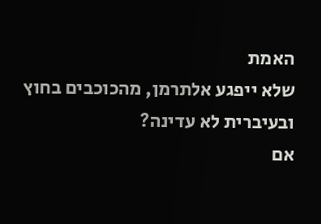האמת
שלא ייפגע אלתרמן, מהכוכבים בחוץ
ובעיברית לא עדינה?
אם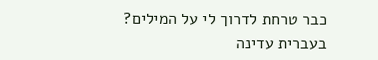כבר טרחת לדרוך לי על המילים?
בעברית עדינה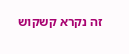זה נקרא קשקוש